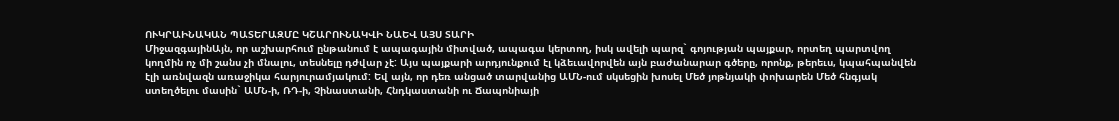ՈՒԿՐԱԻՆԱԿԱՆ ՊԱՏԵՐԱԶՄԸ ԿՇԱՐՈՒՆԱԿՎԻ ՆԱԵՎ ԱՅՍ ՏԱՐԻ
ՄիջազգայինԱյն, որ աշխարհում ընթանում է ապագային միտված, ապագա կերտող, իսկ ավելի պարզ` գոյության պայքար, որտեղ պարտվող կողմին ոչ մի շանս չի մնալու, տեսնելը դժվար չէ: Այս պայքարի արդյունքում էլ կձեւավորվեն այն բաժանարար գծերը, որոնք, թերեւս, կպահպանվեն էլի առնվազն առաջիկա հարյուրամյակում: Եվ այն, որ դեռ անցած տարվանից ԱՄՆ-ում սկսեցին խոսել Մեծ յոթնյակի փոխարեն Մեծ հնգյակ ստեղծելու մասին` ԱՄՆ-ի, ՌԴ-ի, Չինաստանի, Հնդկաստանի ու Ճապոնիայի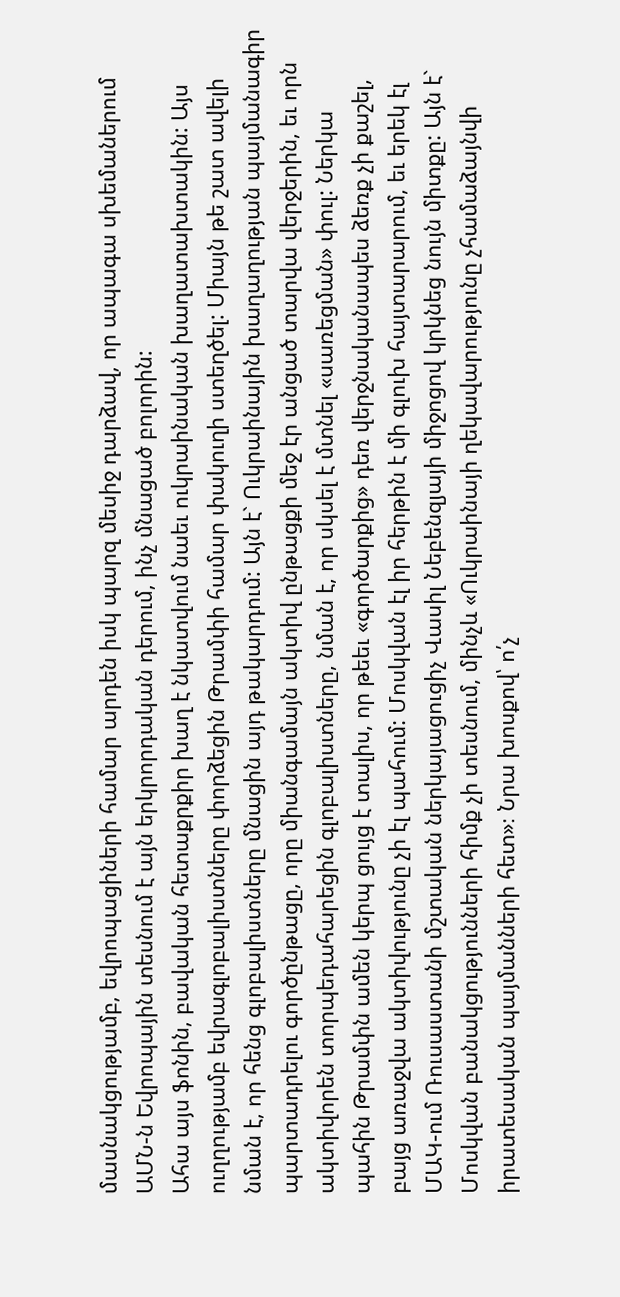մասնակցությամբ, եվրոպացիների համար արդեն իսկ պարզ մեսիջ դարձավ, որ ապագա սխեմաներում ԱՄՆ-ն Եվրոպային տեսնում է այն երկրորդական դերում, ինչ մնացած բոլորին:
Ահա այս ֆոնին, բավական հետաքրքիր խաղ է նկատվում նաեւ ուկրաինական խաղատախտակին: Այս ուղղությամբ եվրագլոբալիստները փորձեցին Թրամփի համար փակուղի ստեղծել: Միայն թե շատ ավելի նման է, որ հենց գլոբալիստները մնացին այդ թակարդում: Այն է` Ուկրաինային խաղաղության պայմանագիր պարտադրելու գործընթացը, որը միանգամայն ակտիվ ընթացքի մեջ էր անցած տարվա վերջերին, եւ որն ակտիվորեն տորպեդահարեցին գլոբալիստները, նման է, որ սկսել է մտնել «սառեցման» փուլ: Ներկա պահին Թրամփն ամեն կերպ ցույց է տալիս, որ թեեւ «գործարքից» դեռ վերջնականապես ձեռք չի քաշել, բայց առաջվա ակտիվությունը չի էլ պահում: Մոսկվան էլ իր հերթին է մի գլուխ հայտարարում, եւ երեկ էլ ՄԱԿ-ում Ռուսաստանի մշտական ներկայացուցիչ Վասիլ Նեբենզյայի միջոցով կրկնեց նույն միտքը: Այն է` Մոսկվան բանակցությունների հիմք չի տեսնում, մինչև «Ուկրաինայի ղեկավարությունը չհամաձայնվի իրատեսական պայմանների հետ»։ Նրա խոսքով՝ ո՛չ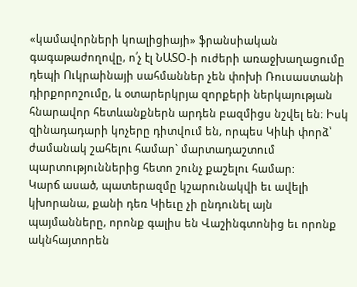«կամավորների կոալիցիայի» ֆրանսիական գագաթաժողովը, ո՛չ էլ ՆԱՏՕ-ի ուժերի առաջխաղացումը դեպի Ուկրաինայի սահմաններ չեն փոխի Ռուսաստանի դիրքորոշումը, և օտարերկրյա զորքերի ներկայության հնարավոր հետևանքներն արդեն բազմիցս նշվել են։ Իսկ զինադադարի կոչերը դիտվում են, որպես Կիևի փորձ՝ ժամանակ շահելու համար` մարտադաշտում պարտություններից հետո շունչ քաշելու համար:
Կարճ ասած, պատերազմը կշարունակվի եւ ավելի կխորանա, քանի դեռ Կիեւը չի ընդունել այն պայմանները, որոնք գալիս են Վաշինգտոնից եւ որոնք ակնհայտորեն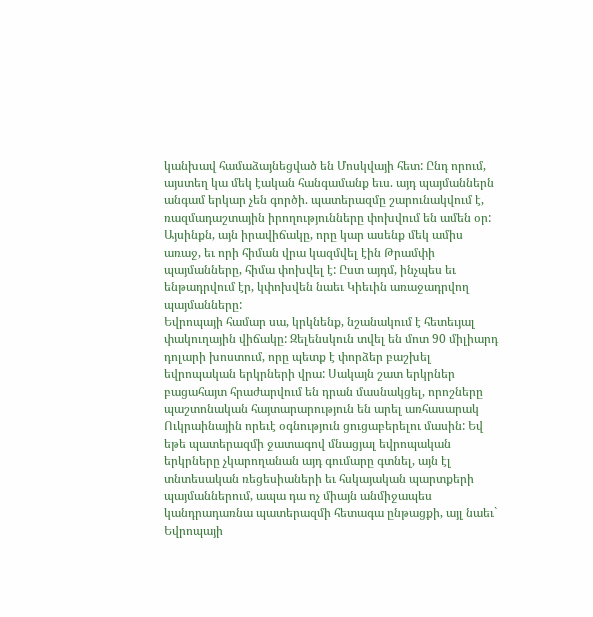կանխավ համաձայնեցված են Մոսկվայի հետ: Ընդ որում, այստեղ կա մեկ էական հանգամանք եւս. այդ պայմաններն անգամ երկար չեն գործի. պատերազմը շարունակվում է, ռազմադաշտային իրողությունները փոխվում են ամեն օր: Այսինքն, այն իրավիճակը, որը կար ասենք մեկ ամիս առաջ, եւ որի հիման վրա կազմվել էին Թրամփի պայմանները, հիմա փոխվել է: Ըստ այդմ, ինչպես եւ ենթադրվում էր, կփոխվեն նաեւ Կիեւին առաջադրվող պայմանները:
Եվրոպայի համար սա, կրկնենք, նշանակում է հետեւյալ փակուղային վիճակը: Զելենսկուն տվել են մոտ 90 միլիարդ դոլարի խոստում, որը պետք է փորձեր բաշխել եվրոպական երկրների վրա: Սակայն շատ երկրներ բացահայտ հրաժարվում են դրան մասնակցել, որոշները պաշտոնական հայտարարություն են արել առհասարակ Ուկրաինային որեւէ օգնություն ցուցաբերելու մասին: Եվ եթե պատերազմի ջատագով մնացյալ եվրոպական երկրները չկարողանան այդ գումարը գտնել, այն էլ տնտեսական ռեցեսիաների եւ հսկայական պարտքերի պայմաններում, ապա դա ոչ միայն անմիջապես կանդրադառնա պատերազմի հետագա ընթացքի, այլ նաեւ` Եվրոպայի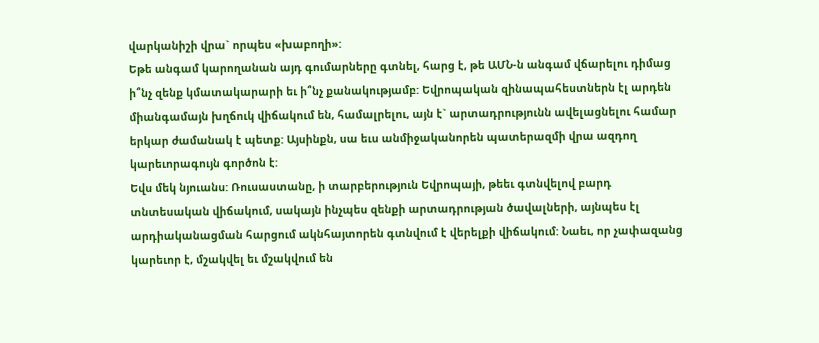վարկանիշի վրա` որպես «խաբողի»:
Եթե անգամ կարողանան այդ գումարները գտնել, հարց է, թե ԱՄՆ-ն անգամ վճարելու դիմաց ի՞նչ զենք կմատակարարի եւ ի՞նչ քանակությամբ: Եվրոպական զինապահեստներն էլ արդեն միանգամայն խղճուկ վիճակում են, համալրելու, այն է` արտադրությունն ավելացնելու համար երկար ժամանակ է պետք: Այսինքն, սա եւս անմիջականորեն պատերազմի վրա ազդող կարեւորագույն գործոն է:
Եվս մեկ նյուանս: Ռուսաստանը, ի տարբերություն Եվրոպայի, թեեւ գտնվելով բարդ տնտեսական վիճակում, սակայն ինչպես զենքի արտադրության ծավալների, այնպես էլ արդիականացման հարցում ակնհայտորեն գտնվում է վերելքի վիճակում: Նաեւ, որ չափազանց կարեւոր է, մշակվել եւ մշակվում են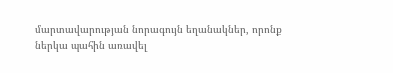մարտավարության նորագույն եղանակներ, որոնք ներկա պահին առավել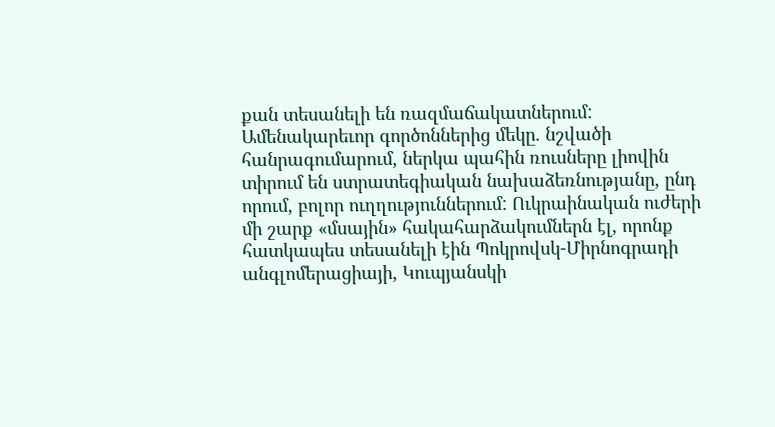քան տեսանելի են ռազմաճակատներում:
Ամենակարեւոր գործոններից մեկը. նշվածի հանրագումարում, ներկա պահին ռուսները լիովին տիրում են ստրատեգիական նախաձեռնությանը, ընդ որում, բոլոր ուղղություններում: Ուկրաինական ուժերի մի շարք «մսային» հակահարձակումներն էլ, որոնք հատկապես տեսանելի էին Պոկրովսկ-Միրնոգրադի անգլոմերացիայի, Կուպյանսկի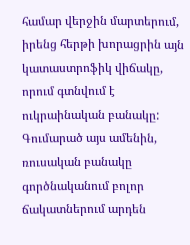համար վերջին մարտերում, իրենց հերթի խորացրին այն կատաստրոֆիկ վիճակը, որում գտնվում է ուկրաինական բանակը:
Գումարած այս ամենին, ռուսական բանակը գործնականում բոլոր ճակատներում արդեն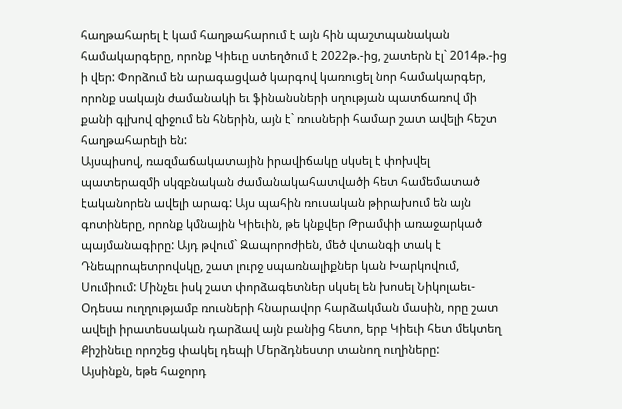հաղթահարել է կամ հաղթահարում է այն հին պաշտպանական համակարգերը, որոնք Կիեւը ստեղծում է 2022թ.-ից, շատերն էլ` 2014թ.-ից ի վեր: Փորձում են արագացված կարգով կառուցել նոր համակարգեր, որոնք սակայն ժամանակի եւ ֆինանսների սղության պատճառով մի քանի գլխով զիջում են հներին, այն է` ռուսների համար շատ ավելի հեշտ հաղթահարելի են:
Այսպիսով, ռազմաճակատային իրավիճակը սկսել է փոխվել պատերազմի սկզբնական ժամանակահատվածի հետ համեմատած էականորեն ավելի արագ: Այս պահին ռուսական թիրախում են այն գոտիները, որոնք կմնային Կիեւին, թե կնքվեր Թրամփի առաջարկած պայմանագիրը: Այդ թվում` Զապորոժիեն, մեծ վտանգի տակ է Դնեպրոպետրովսկը, շատ լուրջ սպառնալիքներ կան Խարկովում, Սումիում: Մինչեւ իսկ շատ փորձագետներ սկսել են խոսել Նիկոլաեւ-Օդեսա ուղղությամբ ռուսների հնարավոր հարձակման մասին, որը շատ ավելի իրատեսական դարձավ այն բանից հետո, երբ Կիեւի հետ մեկտեղ Քիշինեւը որոշեց փակել դեպի Մերձդնեստր տանող ուղիները:
Այսինքն, եթե հաջորդ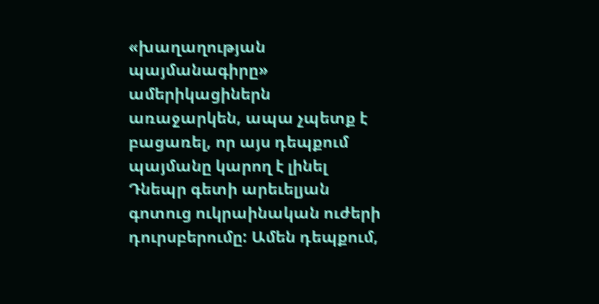«խաղաղության պայմանագիրը» ամերիկացիներն առաջարկեն, ապա չպետք է բացառել, որ այս դեպքում պայմանը կարող է լինել Դնեպր գետի արեւելյան գոտուց ուկրաինական ուժերի դուրսբերումը: Ամեն դեպքում,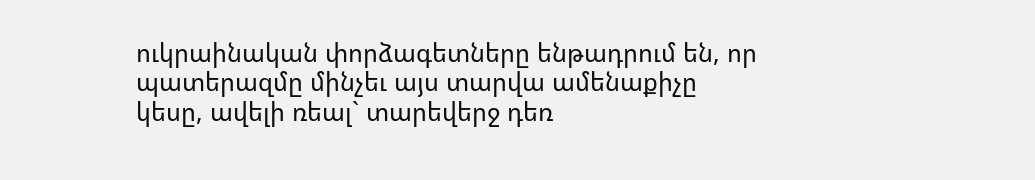ուկրաինական փորձագետները ենթադրում են, որ պատերազմը մինչեւ այս տարվա ամենաքիչը կեսը, ավելի ռեալ` տարեվերջ դեռ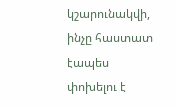կշարունակվի, ինչը հաստատ էապես փոխելու է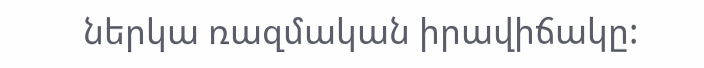ներկա ռազմական իրավիճակը: